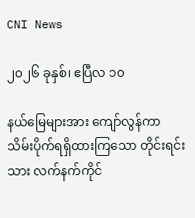CNI News

၂၀၂၆ ခုနှစ်၊ ဧပြီလ ၁၀

နယ်မြေများအား ကျော်လွန်ကာ သိမ်းပိုက်ရရှိထားကြသော တိုင်းရင်းသား လက်နက်ကိုင်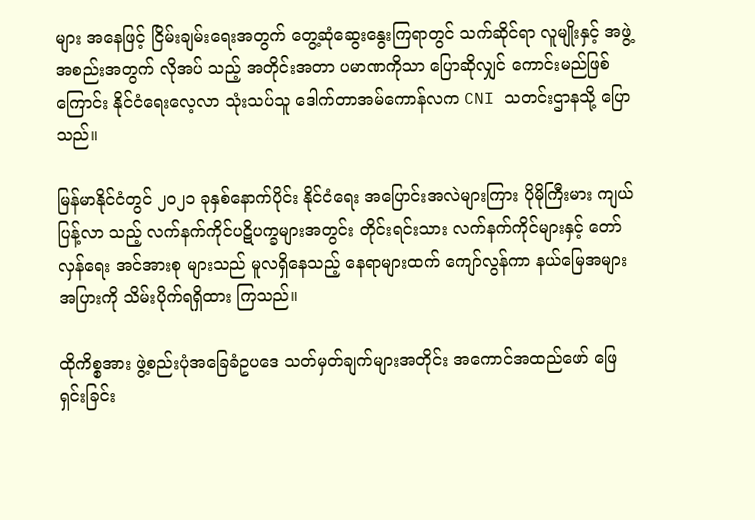များ အနေဖြင့် ငြိမ်းချမ်းရေးအတွက် တွေ့ဆုံဆွေးနွေးကြရာတွင် သက်ဆိုင်ရာ လူမျိုးနှင့် အဖွဲ့အစည်းအတွက် လိုအပ် သည့် အတိုင်းအတာ ပမာဏကိုသာ ပြောဆိုလျှင် ကောင်းမည်ဖြစ်ကြောင်း နိုင်ငံရေးလေ့လာ သုံးသပ်သူ ဒေါက်တာအမ်ကောန်လက CNI သတင်းဌာနသို့ ပြောသည်။

မြန်မာနိုင်ငံတွင် ၂၀၂၁ ခုနှစ်နောက်ပိုင်း နိုင်ငံရေး အပြောင်းအလဲများကြား ပိုမိုကြီးမား ကျယ်ပြန့်လာ သည့် လက်နက်ကိုင်ပဋိပက္ခများအတွင်း တိုင်းရင်းသား လက်နက်ကိုင်များနှင့် တော်လှန်ရေး အင်အားစု များသည် မူလရှိနေသည့် နေရာများထက် ကျော်လွန်ကာ နယ်မြေအများအပြားကို သိမ်းပိုက်ရရှိထား ကြသည်။

ထိုကိစ္စအား ဖွဲ့စည်းပုံအခြေခံဥပဒေ သတ်မှတ်ချက်များအတိုင်း အကောင်အထည်ဖော် ဖြေရှင်းခြင်း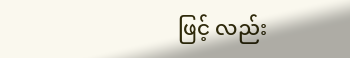ဖြင့် လည်း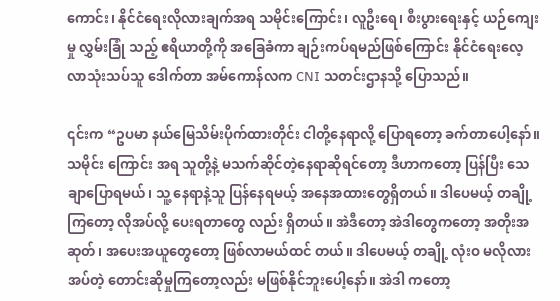ကောင်း၊ နိုင်ငံရေးလိုလားချက်အရ သမိုင်းကြောင်း၊ လူဦးရေ၊ စီးပွားရေးနှင့် ယဉ်ကျေးမှု လွှမ်းခြုံ သည့် ဧရိယာတို့ကို အခြေခံကာ ချဉ်းကပ်ရမည်ဖြစ်ကြောင်း နိုင်ငံရေးလေ့လာသုံးသပ်သူ ဒေါက်တာ အမ်ကောန်လက CNI သတင်းဌာနသို့ ပြောသည်။

၎င်းက “ဥပမာ နယ်မြေသိမ်းပိုက်ထားတိုင်း ငါတို့နေရာလို့ ပြောရတော့ ခက်တာပေါ့နော်။ သမိုင်း ကြောင်း အရ သူတို့နဲ့ မသက်ဆိုင်တဲ့နေရာဆိုရင်တော့ ဒီဟာကတော့ ပြန်ပြီး သေချာပြောရမယ်၊ သူ့ နေရာနဲ့သူ ပြန်နေရမယ့် အနေအထားတွေရှိတယ်။ ဒါပေမယ့် တချို့ကြတော့ လိုအပ်လို့ ပေးရတာတွေ လည်း ရှိတယ်။ အဲဒီတော့ အဲဒါတွေကတော့ အတိုးအဆုတ်၊ အပေးအယူတွေတော့ ဖြစ်လာမယ်ထင် တယ်။ ဒါပေမယ့် တချို့ လုံးဝ မလိုလားအပ်တဲ့ တောင်းဆိုမှုကြတော့လည်း မဖြစ်နိုင်ဘူးပေါ့နော်။ အဲဒါ ကတော့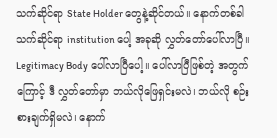သက်ဆိုင်ရာ State Holder တွေနဲ့ဆိုင်တယ်။ နောက်တစ်ခါ သက်ဆိုင်ရာ institution ပေါ့ အခုဆို လွှတ်တော်ပေါ်လာပြီ။ Legitimacy Body ပေါ်လာပြီပေါ့။ ပေါ်လာပြီဖြစ်တဲ့ အတွက်ကြောင့် ဒီ လွှတ်တော်မှာ ဘယ်လိုဖြေရှင်းမလဲ၊ ဘယ်လို စဉ်းစားချက်ရှိမလဲ၊ နောက်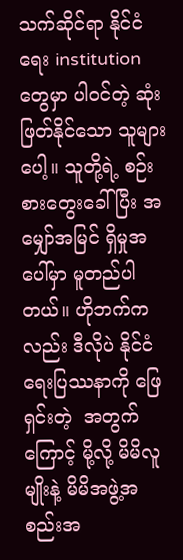သက်ဆိုင်ရာ နိုင်ငံရေး institution တွေမှာ ပါဝင်တဲ့ ဆုံးဖြတ်နိုင်သော သူများပေါ့။ သူတို့ရဲ့ စဉ်းစားတွေးခေါ်ပြီး အမျှော်အမြင် ရှိမှုအပေါ်မှာ မူတည်ပါတယ်။ ဟိုဘက်ကလည်း ဒီလိုပဲ နိုင်ငံရေးပြဿနာကို ဖြေရှင်းတဲ့  အတွက်ကြောင့် မို့လို့ မိမိလူမျိုးနဲ့ မိမိအဖွဲ့အစည်းအ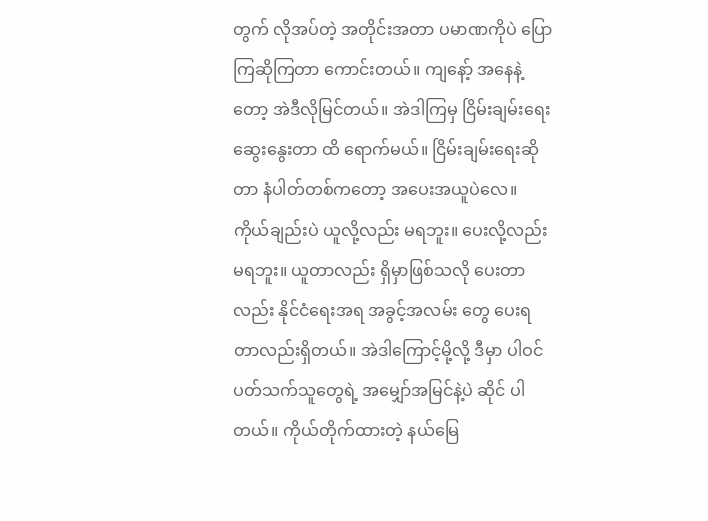တွက် လိုအပ်တဲ့ အတိုင်းအတာ ပမာဏကိုပဲ ပြောကြဆိုကြတာ ကောင်းတယ်။ ကျနော့် အနေနဲ့တော့ အဲဒီလိုမြင်တယ်။ အဲဒါကြမှ ငြိမ်းချမ်းရေး  ဆွေးနွေးတာ ထိ ရောက်မယ်။ ငြိမ်းချမ်းရေးဆိုတာ နံပါတ်တစ်ကတော့ အပေးအယူပဲလေ။ ကိုယ်ချည်းပဲ ယူလို့လည်း မရဘူး။ ပေးလို့လည်းမရဘူး။ ယူတာလည်း ရှိမှာဖြစ်သလို ပေးတာလည်း နိုင်ငံရေးအရ အခွင့်အလမ်း တွေ ပေးရတာလည်းရှိတယ်။ အဲဒါကြောင့်မို့လို့ ဒီမှာ ပါဝင်ပတ်သက်သူတွေရဲ့ အမျှော်အမြင်နဲ့ပဲ ဆိုင် ပါတယ်။ ကိုယ်တိုက်ထားတဲ့ နယ်မြေ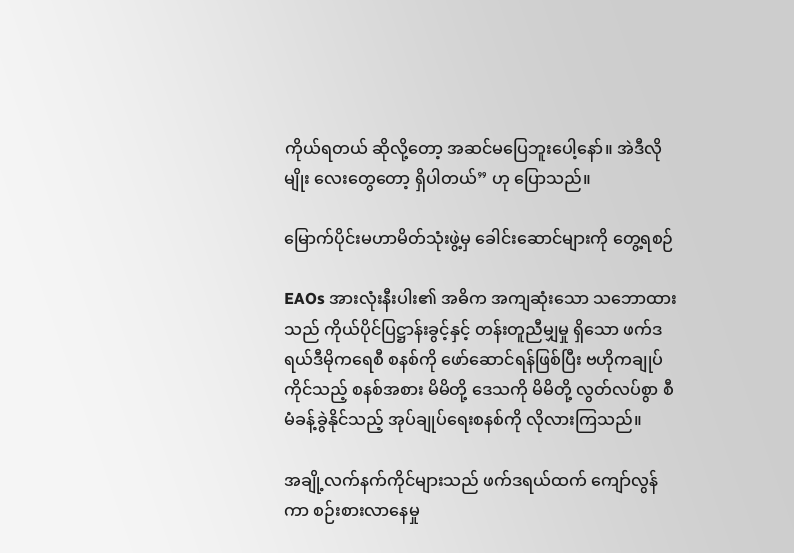ကိုယ်ရတယ် ဆိုလို့တော့ အဆင်မပြေဘူးပေါ့နော်။ အဲဒီလိုမျိုး လေးတွေတော့ ရှိပါတယ်” ဟု ပြောသည်။

မြောက်ပိုင်းမဟာမိတ်သုံးဖွဲ့မှ ခေါင်းဆောင်များကို တွေ့ရစဉ်

EAOs အားလုံးနီးပါး၏ အဓိက အကျဆုံးသော သဘောထားသည် ကိုယ်ပိုင်ပြဋ္ဌာန်းခွင့်နှင့် တန်းတူညီမျှမှု ရှိသော ဖက်ဒရယ်ဒီမိုကရေစီ စနစ်ကို ဖော်ဆောင်ရန်ဖြစ်ပြီး ဗဟိုကချုပ်ကိုင်သည့် စနစ်အစား မိမိတို့ ဒေသကို မိမိတို့ လွတ်လပ်စွာ စီမံခန့်ခွဲနိုင်သည့် အုပ်ချုပ်ရေးစနစ်ကို လိုလားကြသည်။

အချို့လက်နက်ကိုင်များသည် ဖက်ဒရယ်ထက် ကျော်လွန်ကာ စဉ်းစားလာနေမှု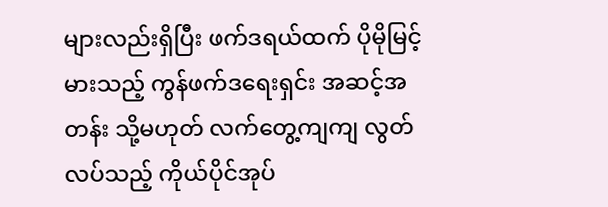များလည်းရှိပြီး ဖက်ဒရယ်ထက် ပိုမိုမြင့်မားသည့် ကွန်ဖက်ဒရေးရှင်း အဆင့်အတန်း သို့မဟုတ် လက်တွေ့ကျကျ လွတ်လပ်သည့် ကိုယ်ပိုင်အုပ်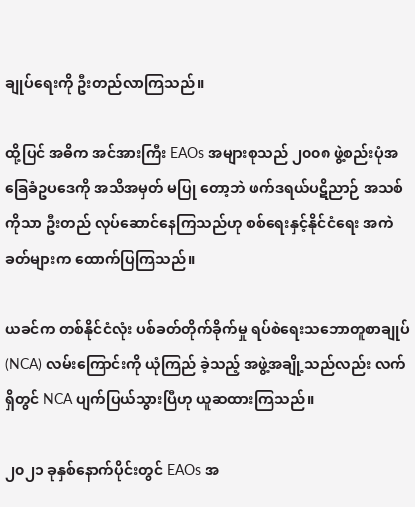ချုပ်ရေးကို ဦးတည်လာကြသည်။

ထို့ပြင် အဓိက အင်အားကြီး EAOs အများစုသည် ၂၀၀၈ ဖွဲ့စည်းပုံအခြေခံဥပဒေကို အသိအမှတ် မပြု တော့ဘဲ ဖက်ဒရယ်ပဋိညာဉ် အသစ်ကိုသာ ဦးတည် လုပ်ဆောင်နေကြသည်ဟု စစ်ရေးနှင့်နိုင်ငံရေး အကဲခတ်များက ထောက်ပြကြသည်။

ယခင်က တစ်နိုင်ငံလုံး ပစ်ခတ်တိုက်ခိုက်မှု ရပ်စဲရေးသဘောတူစာချုပ် (NCA) လမ်းကြောင်းကို ယုံကြည် ခဲ့သည့် အဖွဲ့အချို့သည်လည်း လက်ရှိတွင် NCA ပျက်ပြယ်သွားပြီဟု ယူဆထားကြသည်။

၂၀၂၁ ခုနှစ်နောက်ပိုင်းတွင် EAOs အ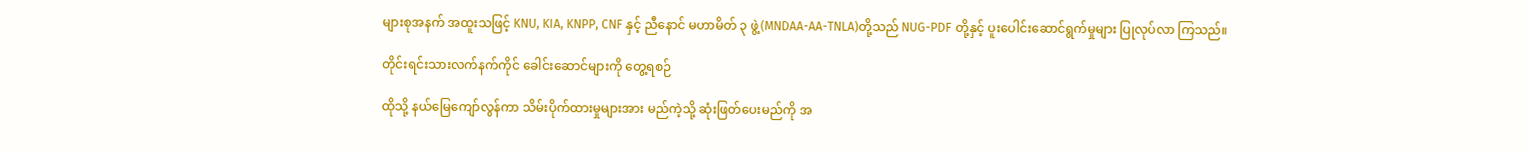များစုအနက် အထူးသဖြင့် KNU, KIA, KNPP, CNF နှင့် ညီနောင် မဟာမိတ် ၃ ဖွဲ့(MNDAA-AA-TNLA)တို့သည် NUG-PDF တို့နှင့် ပူးပေါင်းဆောင်ရွက်မှုများ ပြုလုပ်လာ ကြသည်။

တိုင်းရင်းသားလက်နက်ကိုင် ခေါင်းဆောင်များကို တွေ့ရစဉ်

ထိုသို့ နယ်မြေကျော်လွန်ကာ သိမ်းပိုက်ထားမှုများအား မည်ကဲ့သို့ ဆုံးဖြတ်ပေးမည်ကို အ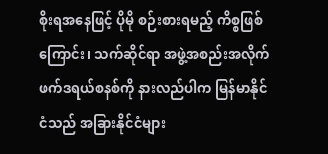စိုးရအနေဖြင့် ပိုမို စဉ်းစားရမည့် ကိစ္စဖြစ်ကြောင်း၊ သက်ဆိုင်ရာ အဖွဲ့အစည်းအလိုက် ဖက်ဒရယ်စနစ်ကို နားလည်ပါက မြန်မာနိုင်ငံသည် အခြားနိုင်ငံများ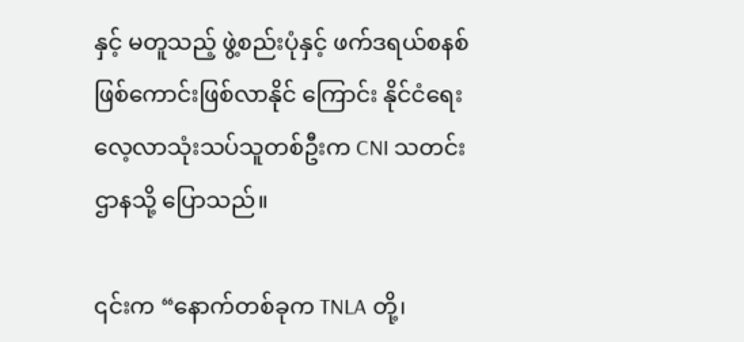နှင့် မတူသည့် ဖွဲ့စည်းပုံနှင့် ဖက်ဒရယ်စနစ် ဖြစ်ကောင်းဖြစ်လာနိုင် ကြောင်း နိုင်ငံရေးလေ့လာသုံးသပ်သူတစ်ဦးက CNI သတင်းဌာနသို့ ပြောသည်။

၎င်းက “နောက်တစ်ခုက TNLA တို့၊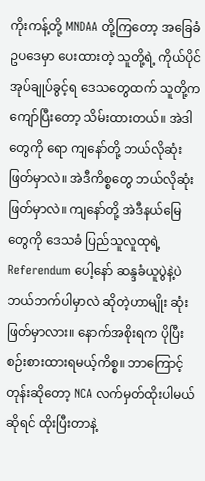ကိုးကန့်တို့ MNDAA တို့ကြတော့ အခြေခံဥပဒေမှာ ပေးထားတဲ့ သူတို့ရဲ့ ကိုယ်ပိုင်အုပ်ချုပ်ခွင့်ရ ဒေသတွေထက် သူတို့က ကျော်ပြီးတော့ သိမ်းထားတယ်။ အဲဒါတွေကို ရော ကျနော်တို့ ဘယ်လိုဆုံးဖြတ်မှာလဲ။ အဲဒီကိစ္စတွေ ဘယ်လိုဆုံးဖြတ်မှာလဲ။ ကျနော်တို့ အဲဒီနယ်မြေ တွေကို ဒေသခံ ပြည်သူလူထုရဲ့ Referendum ပေါ့နော် ဆန္ဒခံယူပွဲနဲ့ပဲ ဘယ်ဘက်ပါမှာလဲ ဆိုတဲ့ဟာမျိုး ဆုံးဖြတ်မှာလား။ နောက်အစိုးရက ပိုပြီးစဉ်းစားထားရမယ့်ကိစ္စ။ ဘာကြောင့်တုန်းဆိုတော့ NCA လက်မှတ်ထိုးပါမယ်ဆိုရင် ထိုးပြီးတာနဲ့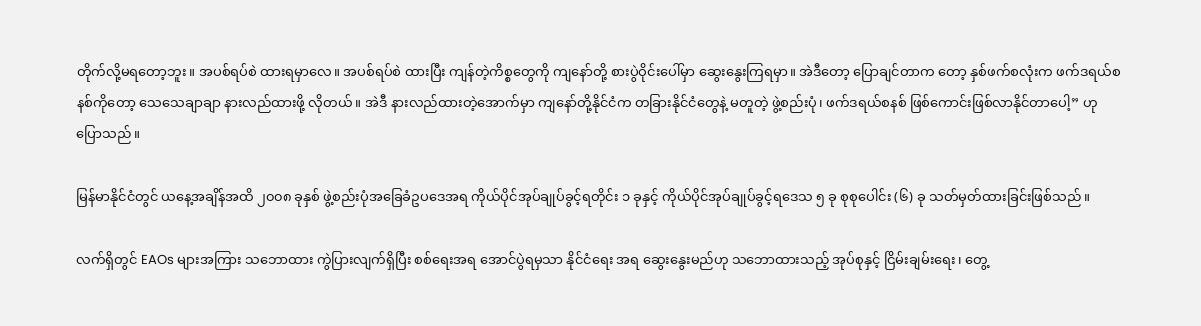တိုက်လို့မရတော့ဘူး။ အပစ်ရပ်စဲ ထားရမှာလေ။ အပစ်ရပ်စဲ ထားပြီး ကျန်တဲ့ကိစ္စတွေကို ကျနော်တို့ စားပွဲဝိုင်းပေါ်မှာ ဆွေးနွေးကြရမှာ။ အဲဒီတော့ ပြောချင်တာက တော့ နှစ်ဖက်စလုံးက ဖက်ဒရယ်စနစ်ကိုတော့ သေသေချာချာ နားလည်ထားဖို့ လိုတယ်။ အဲဒီ နားလည်ထားတဲ့အောက်မှာ ကျနော်တို့နိုင်ငံက တခြားနိုင်ငံတွေနဲ့ မတူတဲ့ ဖွဲ့စည်းပုံ၊ ဖက်ဒရယ်စနစ် ဖြစ်ကောင်းဖြစ်လာနိုင်တာပေါ့” ဟု ပြောသည်။

မြန်မာနိုင်ငံတွင် ယနေ့အချိန်အထိ ၂၀၀၈ ခုနှစ် ဖွဲ့စည်းပုံအခြေခံဥပဒေအရ ကိုယ်ပိုင်အုပ်ချုပ်ခွင့်ရတိုင်း ၁ ခုနှင့် ကိုယ်ပိုင်အုပ်ချုပ်ခွင့်ရဒေသ ၅ ခု စုစုပေါင်း (၆) ခု သတ်မှတ်ထားခြင်းဖြစ်သည်။

လက်ရှိတွင် EAOs များအကြား သဘောထား ကွဲပြားလျက်ရှိပြီး စစ်ရေးအရ အောင်ပွဲရမှသာ နိုင်ငံရေး အရ ဆွေးနွေးမည်ဟု သဘောထားသည့် အုပ်စုနှင့် ငြိမ်းချမ်းရေး၊ တွေ့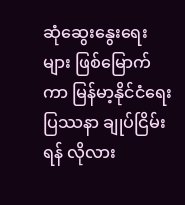ဆုံဆွေးနွေးရေးများ ဖြစ်မြောက် ကာ မြန်မာ့နိုင်ငံရေးပြဿနာ ချုပ်ငြိမ်းရန် လိုလား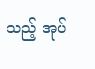သည့် အုပ်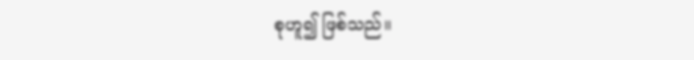စုဟူ၍ ဖြစ်သည်။